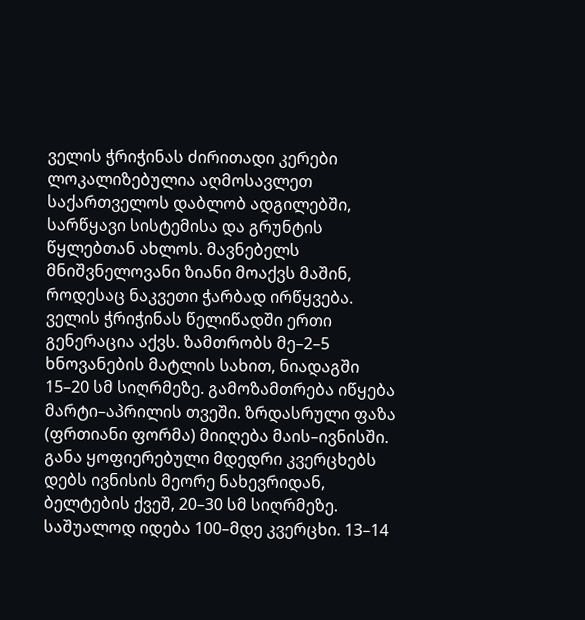ველის ჭრიჭინას ძირითადი კერები ლოკალიზებულია აღმოსავლეთ საქართველოს დაბლობ ადგილებში, სარწყავი სისტემისა და გრუნტის წყლებთან ახლოს. მავნებელს მნიშვნელოვანი ზიანი მოაქვს მაშინ, როდესაც ნაკვეთი ჭარბად ირწყვება. ველის ჭრიჭინას წელიწადში ერთი გენერაცია აქვს. ზამთრობს მე–2–5 ხნოვანების მატლის სახით, ნიადაგში 15–20 სმ სიღრმეზე. გამოზამთრება იწყება მარტი–აპრილის თვეში. ზრდასრული ფაზა (ფრთიანი ფორმა) მიიღება მაის–ივნისში. განა ყოფიერებული მდედრი კვერცხებს დებს ივნისის მეორე ნახევრიდან, ბელტების ქვეშ, 20–30 სმ სიღრმეზე. საშუალოდ იდება 100–მდე კვერცხი. 13–14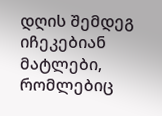დღის შემდეგ იჩეკებიან მატლები, რომლებიც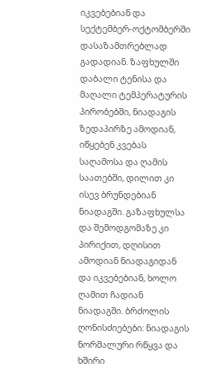იკვებებიან და სექტემბერ-ოქტომბერში დასაზამთრებლად გადადიან. ზაფხულში დაბალი ტენისა და მაღალი ტემპერატურის პირობებში, ნიადაგის ზედაპირზე ამოდიან, იწყებენ კვებას საღამოსა და ღამის საათებში, დილით კი ისევ ბრუნდებიან ნიადაგში. გაზაფხულსა და შემოდგომაზე კი პირიქით, დღისით ამოდიან ნიადაგიდან და იკვებებიან, ხოლო ღამით ჩადიან ნიადაგში. ბრძოლის ღონისძიებები: ნიადაგის ნორმალური რწყვა და ხშირი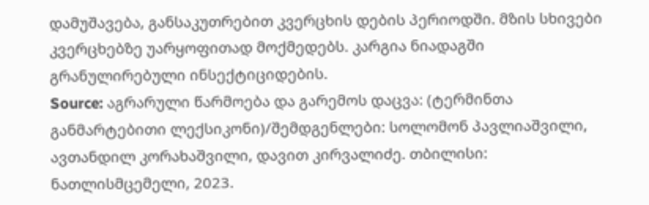დამუშავება, განსაკუთრებით კვერცხის დების პერიოდში. მზის სხივები კვერცხებზე უარყოფითად მოქმედებს. კარგია ნიადაგში გრანულირებული ინსექტიციდების.
Source: აგრარული წარმოება და გარემოს დაცვა: (ტერმინთა განმარტებითი ლექსიკონი)/შემდგენლები: სოლომონ პავლიაშვილი, ავთანდილ კორახაშვილი, დავით კირვალიძე. თბილისი: ნათლისმცემელი, 2023.